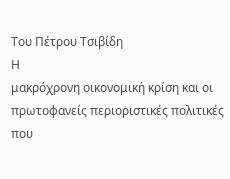Του Πέτρου Τσιβίδη
Η
μακρόχρονη οικονομική κρίση και οι
πρωτοφανείς περιοριστικές πολιτικές
που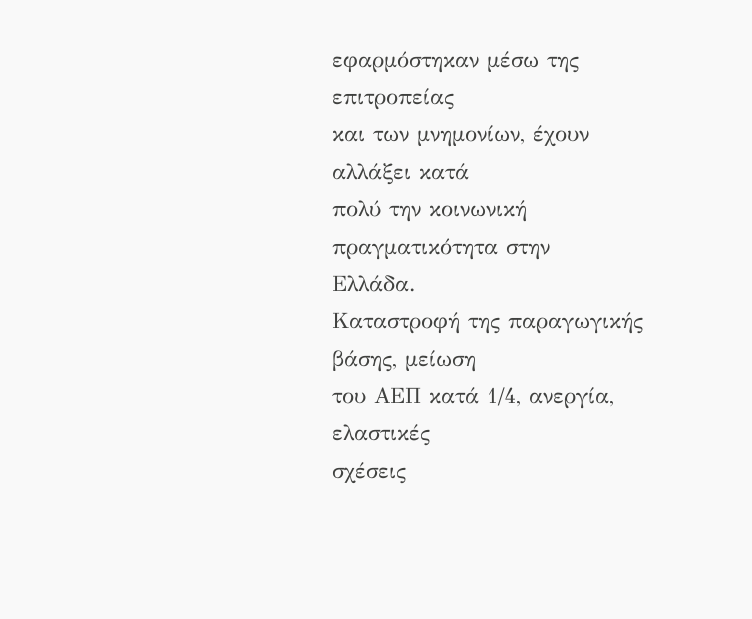εφαρμόστηκαν μέσω της επιτροπείας
και των μνημονίων, έχουν αλλάξει κατά
πολύ την κοινωνική πραγματικότητα στην
Ελλάδα.
Καταστροφή της παραγωγικής βάσης, μείωση
του ΑΕΠ κατά 1/4, ανεργία, ελαστικές
σχέσεις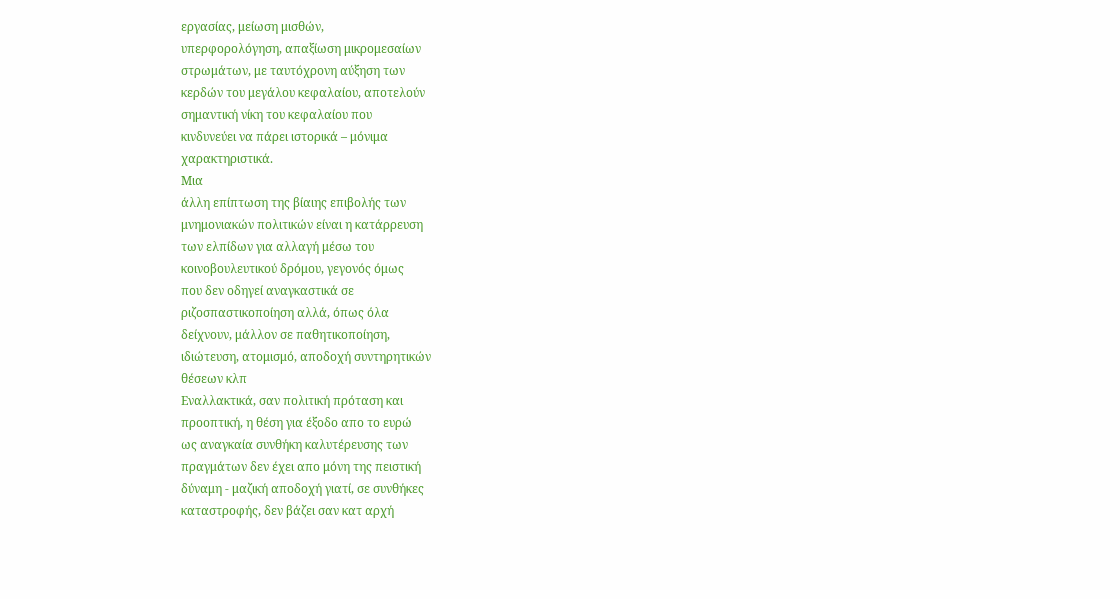εργασίας, μείωση μισθών,
υπερφορολόγηση, απαξίωση μικρομεσαίων
στρωμάτων, με ταυτόχρονη αύξηση των
κερδών του μεγάλου κεφαλαίου, αποτελούν
σημαντική νίκη του κεφαλαίου που
κινδυνεύει να πάρει ιστορικά – μόνιμα
χαρακτηριστικά.
Μια
άλλη επίπτωση της βίαιης επιβολής των
μνημονιακών πολιτικών είναι η κατάρρευση
των ελπίδων για αλλαγή μέσω του
κοινοβουλευτικού δρόμου, γεγονός όμως
που δεν οδηγεί αναγκαστικά σε
ριζοσπαστικοποίηση αλλά, όπως όλα
δείχνουν, μάλλον σε παθητικοποίηση,
ιδιώτευση, ατομισμό, αποδοχή συντηρητικών
θέσεων κλπ
Εναλλακτικά, σαν πολιτική πρόταση και
προοπτική, η θέση για έξοδο απο το ευρώ
ως αναγκαία συνθήκη καλυτέρευσης των
πραγμάτων δεν έχει απο μόνη της πειστική
δύναμη - μαζική αποδοχή γιατί, σε συνθήκες
καταστροφής, δεν βάζει σαν κατ αρχή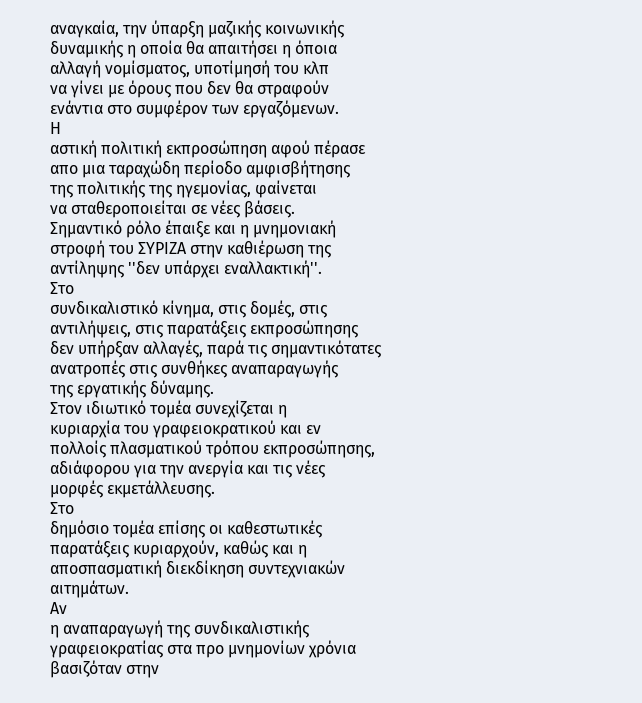αναγκαία, την ύπαρξη μαζικής κοινωνικής
δυναμικής η οποία θα απαιτήσει η όποια
αλλαγή νομίσματος, υποτίμησή του κλπ
να γίνει με όρους που δεν θα στραφούν
ενάντια στο συμφέρον των εργαζόμενων.
Η
αστική πολιτική εκπροσώπηση αφού πέρασε
απο μια ταραχώδη περίοδο αμφισβήτησης
της πολιτικής της ηγεμονίας, φαίνεται
να σταθεροποιείται σε νέες βάσεις.
Σημαντικό ρόλο έπαιξε και η μνημονιακή
στροφή του ΣΥΡΙΖΑ στην καθιέρωση της
αντίληψης ''δεν υπάρχει εναλλακτική''.
Στο
συνδικαλιστικό κίνημα, στις δομές, στις
αντιλήψεις, στις παρατάξεις εκπροσώπησης
δεν υπήρξαν αλλαγές, παρά τις σημαντικότατες
ανατροπές στις συνθήκες αναπαραγωγής
της εργατικής δύναμης.
Στον ιδιωτικό τομέα συνεχίζεται η
κυριαρχία του γραφειοκρατικού και εν
πολλοίς πλασματικού τρόπου εκπροσώπησης,
αδιάφορου για την ανεργία και τις νέες
μορφές εκμετάλλευσης.
Στο
δημόσιο τομέα επίσης οι καθεστωτικές
παρατάξεις κυριαρχούν, καθώς και η
αποσπασματική διεκδίκηση συντεχνιακών
αιτημάτων.
Αν
η αναπαραγωγή της συνδικαλιστικής
γραφειοκρατίας στα προ μνημονίων χρόνια
βασιζόταν στην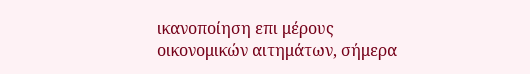ικανοποίηση επι μέρους
οικονομικών αιτημάτων, σήμερα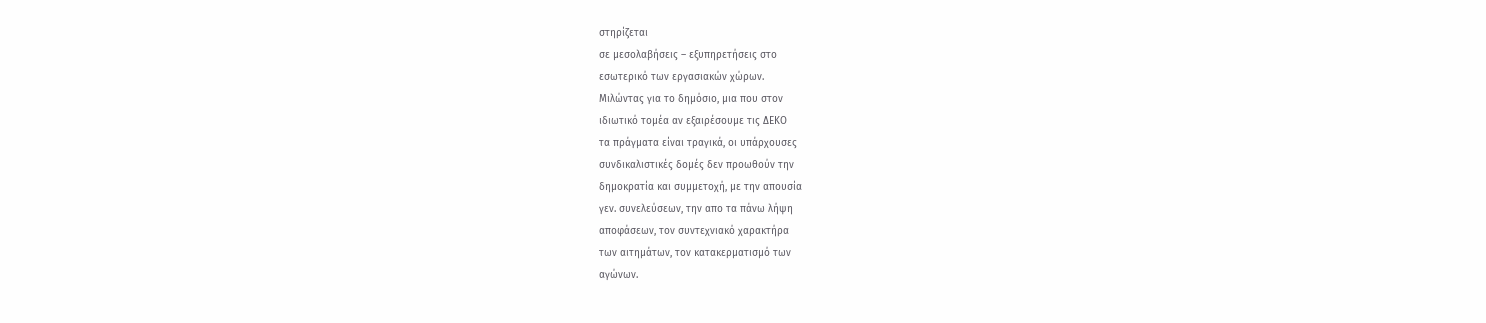στηρίζεται
σε μεσολαβήσεις – εξυπηρετήσεις στο
εσωτερικό των εργασιακών χώρων.
Μιλώντας για το δημόσιο, μια που στον
ιδιωτικό τομέα αν εξαιρέσουμε τις ΔΕΚΟ
τα πράγματα είναι τραγικά, οι υπάρχουσες
συνδικαλιστικές δομές δεν προωθούν την
δημοκρατία και συμμετοχή, με την απουσία
γεν. συνελεύσεων, την απο τα πάνω λήψη
αποφάσεων, τον συντεχνιακό χαρακτήρα
των αιτημάτων, τον κατακερματισμό των
αγώνων.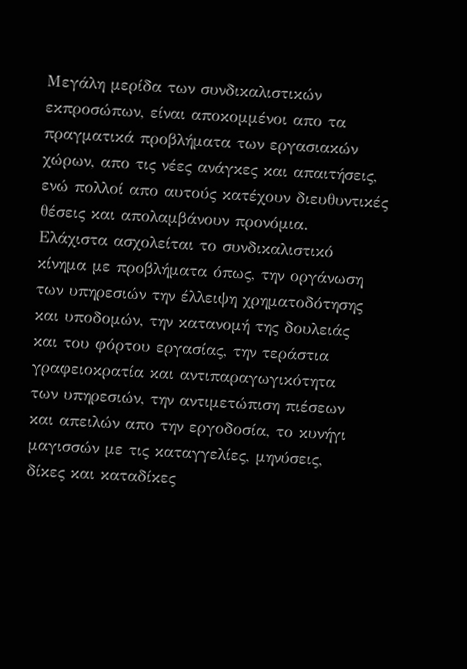Μεγάλη μερίδα των συνδικαλιστικών
εκπροσώπων, είναι αποκομμένοι απο τα
πραγματικά προβλήματα των εργασιακών
χώρων, απο τις νέες ανάγκες και απαιτήσεις,
ενώ πολλοί απο αυτούς κατέχουν διευθυντικές
θέσεις και απολαμβάνουν προνόμια.
Ελάχιστα ασχολείται το συνδικαλιστικό
κίνημα με προβλήματα όπως, την οργάνωση
των υπηρεσιών την έλλειψη χρηματοδότησης
και υποδομών, την κατανομή της δουλειάς
και του φόρτου εργασίας, την τεράστια
γραφειοκρατία και αντιπαραγωγικότητα
των υπηρεσιών, την αντιμετώπιση πιέσεων
και απειλών απο την εργοδοσία, το κυνήγι
μαγισσών με τις καταγγελίες, μηνύσεις,
δίκες και καταδίκες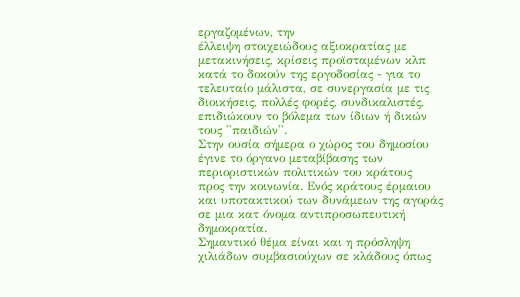εργαζομένων, την
έλλειψη στοιχειώδους αξιοκρατίας με
μετακινήσεις, κρίσεις προϊσταμένων κλπ
κατά το δοκούν της εργοδοσίας - για το
τελευταίο μάλιστα, σε συνεργασία με τις
διοικήσεις, πολλές φορές, συνδικαλιστές,
επιδιώκουν το βόλεμα των ίδιων ή δικών
τους ''παιδιών''.
Στην ουσία σήμερα ο χώρος του δημοσίου
έγινε το όργανο μεταβίβασης των
περιοριστικών πολιτικών του κράτους
προς την κοινωνία. Ενός κράτους έρμαιου
και υποτακτικού των δυνάμεων της αγοράς
σε μια κατ όνομα αντιπροσωπευτική
δημοκρατία.
Σημαντικό θέμα είναι και η πρόσληψη
χιλιάδων συμβασιούχων σε κλάδους όπως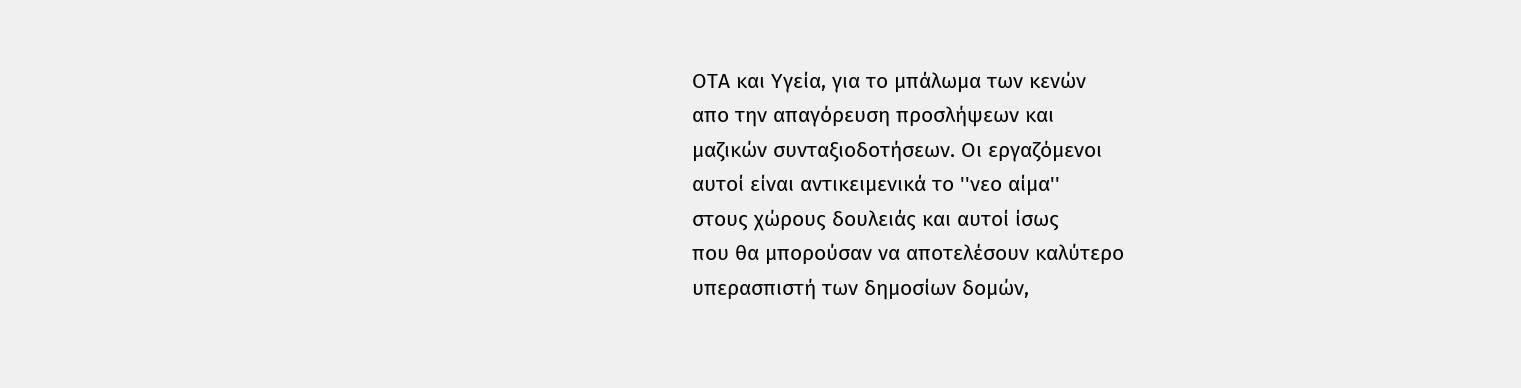ΟΤΑ και Υγεία, για το μπάλωμα των κενών
απο την απαγόρευση προσλήψεων και
μαζικών συνταξιοδοτήσεων. Οι εργαζόμενοι
αυτοί είναι αντικειμενικά το ''νεο αίμα''
στους χώρους δουλειάς και αυτοί ίσως
που θα μπορούσαν να αποτελέσουν καλύτερο
υπερασπιστή των δημοσίων δομών,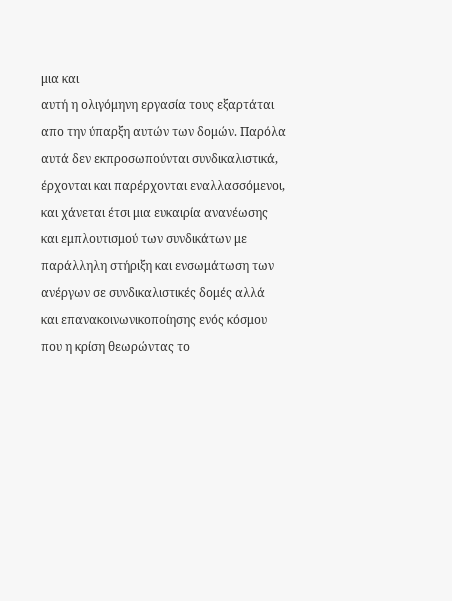μια και
αυτή η ολιγόμηνη εργασία τους εξαρτάται
απο την ύπαρξη αυτών των δομών. Παρόλα
αυτά δεν εκπροσωπούνται συνδικαλιστικά,
έρχονται και παρέρχονται εναλλασσόμενοι,
και χάνεται έτσι μια ευκαιρία ανανέωσης
και εμπλουτισμού των συνδικάτων με
παράλληλη στήριξη και ενσωμάτωση των
ανέργων σε συνδικαλιστικές δομές αλλά
και επανακοινωνικοποίησης ενός κόσμου
που η κρίση θεωρώντας το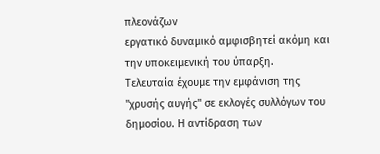πλεονάζων
εργατικό δυναμικό αμφισβητεί ακόμη και
την υποκειμενική του ύπαρξη.
Τελευταία έχουμε την εμφάνιση της
''χρυσής αυγής'' σε εκλογές συλλόγων του
δημοσίου. Η αντίδραση των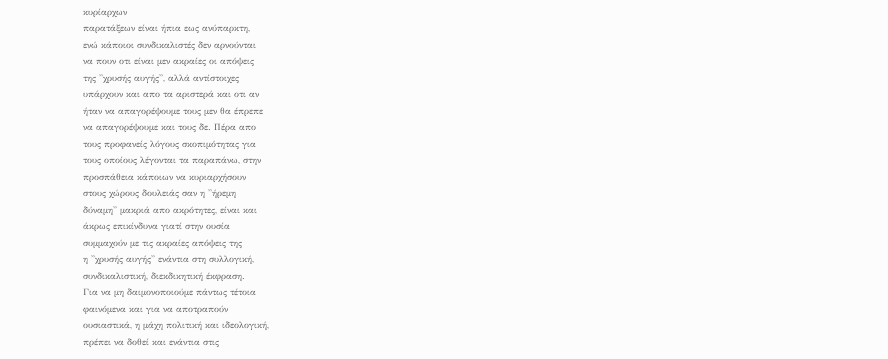κυρίαρχων
παρατάξεων είναι ήπια εως ανύπαρκτη,
ενώ κάποιοι συνδικαλιστές δεν αρνούνται
να πουν οτι είναι μεν ακραίες οι απόψεις
της ''χρυσής αυγής'', αλλά αντίστοιχες
υπάρχουν και απο τα αριστερά και οτι αν
ήταν να απαγορέψουμε τους μεν θα έπρεπε
να απαγορέψουμε και τους δε. Πέρα απο
τους προφανείς λόγους σκοπιμότητας για
τους οποίους λέγονται τα παραπάνω, στην
προσπάθεια κάποιων να κυριαρχήσουν
στους χώρους δουλειάς σαν η ''ήρεμη
δύναμη'' μακριά απο ακρότητες, είναι και
άκρως επικίνδυνα γιατί στην ουσία
συμμαχούν με τις ακραίες απόψεις της
η ''χρυσής αυγής'' ενάντια στη συλλογική,
συνδικαλιστική, διεκδικητική έκφραση.
Για να μη δαιμονοποιούμε πάντως τέτοια
φαινόμενα και για να αποτραπούν
ουσιαστικά, η μάχη πολιτική και ιδεολογική,
πρέπει να δοθεί και ενάντια στις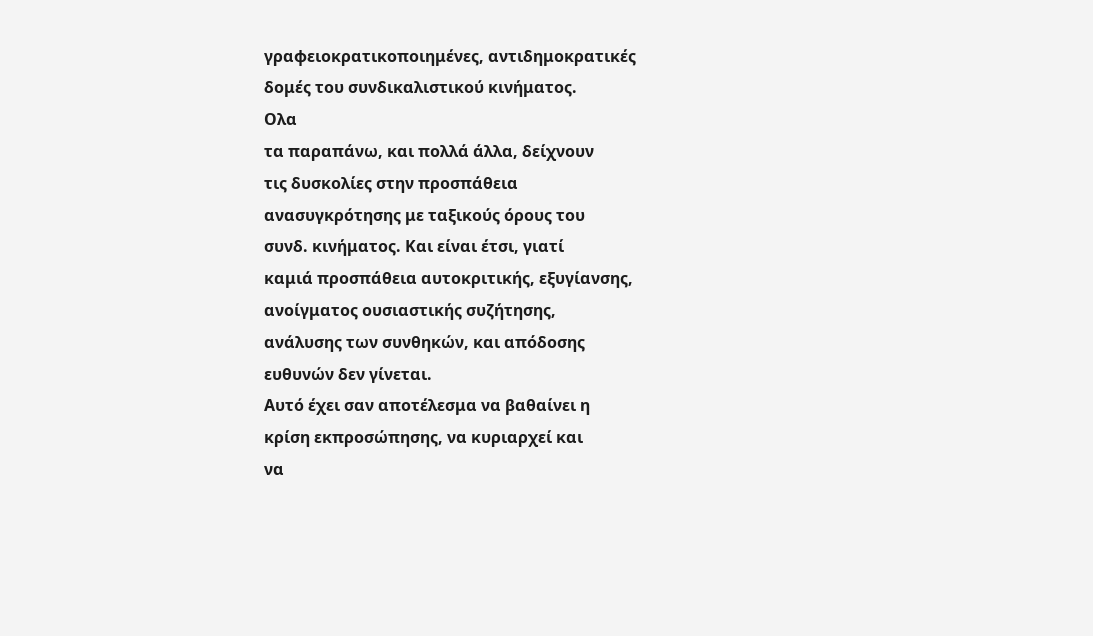γραφειοκρατικοποιημένες, αντιδημοκρατικές
δομές του συνδικαλιστικού κινήματος.
Ολα
τα παραπάνω, και πολλά άλλα, δείχνουν
τις δυσκολίες στην προσπάθεια
ανασυγκρότησης με ταξικούς όρους του
συνδ. κινήματος. Και είναι έτσι, γιατί
καμιά προσπάθεια αυτοκριτικής, εξυγίανσης,
ανοίγματος ουσιαστικής συζήτησης,
ανάλυσης των συνθηκών, και απόδοσης
ευθυνών δεν γίνεται.
Αυτό έχει σαν αποτέλεσμα να βαθαίνει η
κρίση εκπροσώπησης, να κυριαρχεί και
να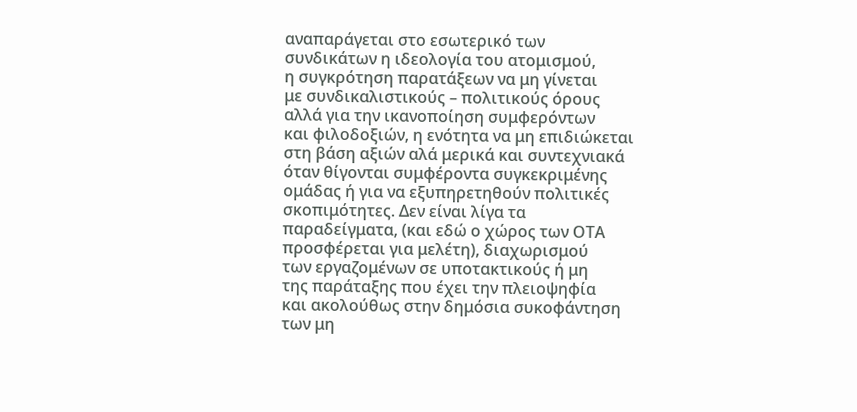αναπαράγεται στο εσωτερικό των
συνδικάτων η ιδεολογία του ατομισμού,
η συγκρότηση παρατάξεων να μη γίνεται
με συνδικαλιστικούς – πολιτικούς όρους
αλλά για την ικανοποίηση συμφερόντων
και φιλοδοξιών, η ενότητα να μη επιδιώκεται
στη βάση αξιών αλά μερικά και συντεχνιακά
όταν θίγονται συμφέροντα συγκεκριμένης
ομάδας ή για να εξυπηρετηθούν πολιτικές
σκοπιμότητες. Δεν είναι λίγα τα
παραδείγματα, (και εδώ ο χώρος των ΟΤΑ
προσφέρεται για μελέτη), διαχωρισμού
των εργαζομένων σε υποτακτικούς ή μη
της παράταξης που έχει την πλειοψηφία
και ακολούθως στην δημόσια συκοφάντηση
των μη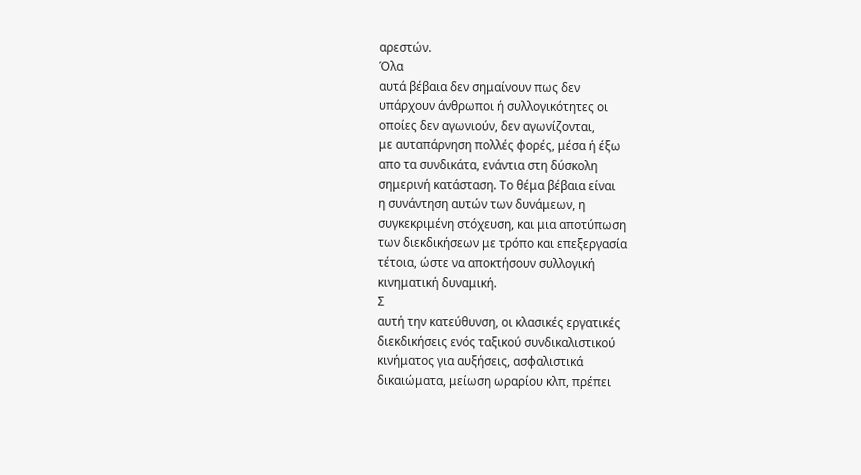αρεστών.
Όλα
αυτά βέβαια δεν σημαίνουν πως δεν
υπάρχουν άνθρωποι ή συλλογικότητες οι
οποίες δεν αγωνιούν, δεν αγωνίζονται,
με αυταπάρνηση πολλές φορές, μέσα ή έξω
απο τα συνδικάτα, ενάντια στη δύσκολη
σημερινή κατάσταση. Το θέμα βέβαια είναι
η συνάντηση αυτών των δυνάμεων, η
συγκεκριμένη στόχευση, και μια αποτύπωση
των διεκδικήσεων με τρόπο και επεξεργασία
τέτοια, ώστε να αποκτήσουν συλλογική
κινηματική δυναμική.
Σ
αυτή την κατεύθυνση, οι κλασικές εργατικές
διεκδικήσεις ενός ταξικού συνδικαλιστικού
κινήματος για αυξήσεις, ασφαλιστικά
δικαιώματα, μείωση ωραρίου κλπ, πρέπει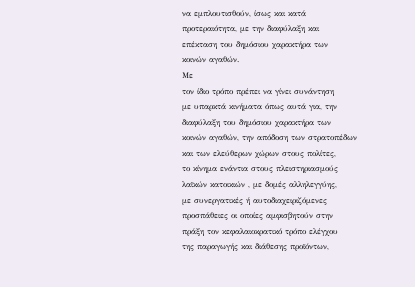να εμπλουτισθούν, ίσως και κατά
προτεραιότητα, με την διαφύλαξη και
επέκταση του δημόσιου χαρακτήρα των
κοινών αγαθών.
Με
τον ίδιο τρόπο πρέπει να γίνει συνάντηση
με υπαρκτά κινήματα όπως αυτά για, την
διαφύλαξη του δημόσιου χαρακτήρα των
κοινών αγαθών, την απόδοση των στρατοπέδων
και των ελεύθερων χώρων στους πολίτες,
το κίνημα ενάντια στους πλειστηριασμούς
λαϊκών κατοικιών , με δομές αλληλεγγύης,
με συνεργατικές ή αυτοδιαχειριζόμενες
προσπάθειες οι οποίες αμφισβητούν στην
πράξη τον κεφαλαιοκρατικό τρόπο ελέγχου
της παραγωγής και διάθεσης προϊόντων,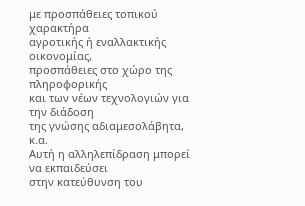με προσπάθειες τοπικού χαρακτήρα
αγροτικής ή εναλλακτικής οικονομίας,
προσπάθειες στο χώρο της πληροφορικής
και των νέων τεχνολογιών για την διάδοση
της γνώσης αδιαμεσολάβητα, κ.α.
Αυτή η αλληλεπίδραση μπορεί να εκπαιδεύσει
στην κατεύθυνση του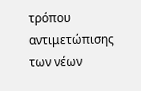τρόπου αντιμετώπισης
των νέων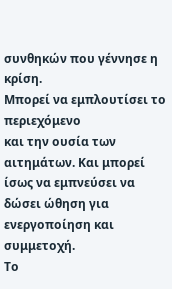συνθηκών που γέννησε η κρίση.
Μπορεί να εμπλουτίσει το περιεχόμενο
και την ουσία των αιτημάτων. Και μπορεί
ίσως να εμπνεύσει να δώσει ώθηση για
ενεργοποίηση και συμμετοχή.
Το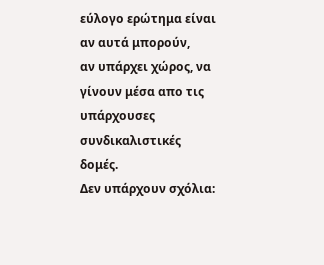εύλογο ερώτημα είναι αν αυτά μπορούν,
αν υπάρχει χώρος, να γίνουν μέσα απο τις
υπάρχουσες συνδικαλιστικές δομές.
Δεν υπάρχουν σχόλια: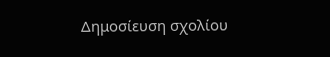Δημοσίευση σχολίου